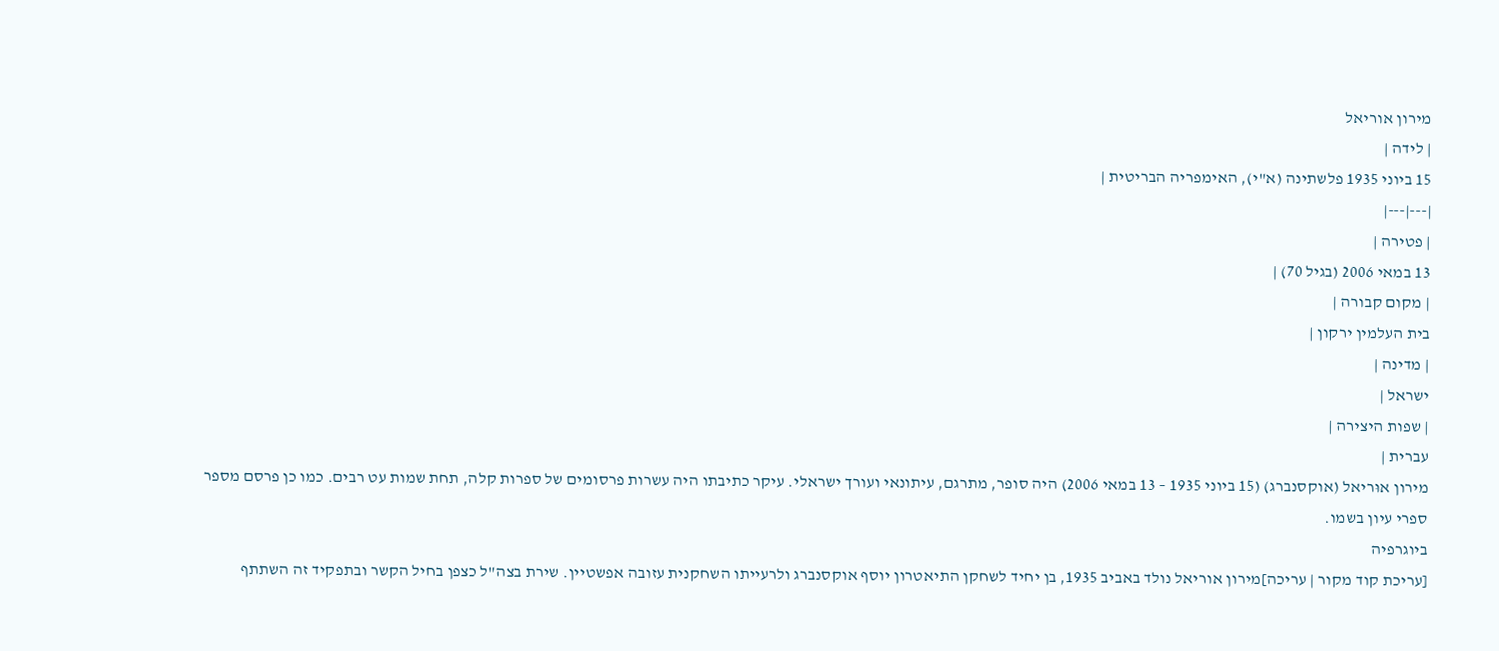מירון אוריאל
| לידה |
15 ביוני 1935 פלשתינה (א"י), האימפריה הבריטית |
|---|---|
| פטירה |
13 במאי 2006 (בגיל 70) |
| מקום קבורה |
בית העלמין ירקון |
| מדינה |
ישראל |
| שפות היצירה |
עברית |
מירון אוּריאל (אוקסנברג) (15 ביוני 1935 – 13 במאי 2006) היה סופר, מתרגם, עיתונאי ועורך ישראלי. עיקר כתיבתו היה עשרות פרסומים של ספרות קלה, תחת שמות עט רבים. כמו כן פרסם מספר ספרי עיון בשמו.
ביוגרפיה
[עריכת קוד מקור | עריכה]מירון אוריאל נולד באביב 1935, בן יחיד לשחקן התיאטרון יוסף אוקסנברג ולרעייתו השחקנית עזובה אפשטיין. שירת בצה"ל כצפן בחיל הקשר ובתפקיד זה השתתף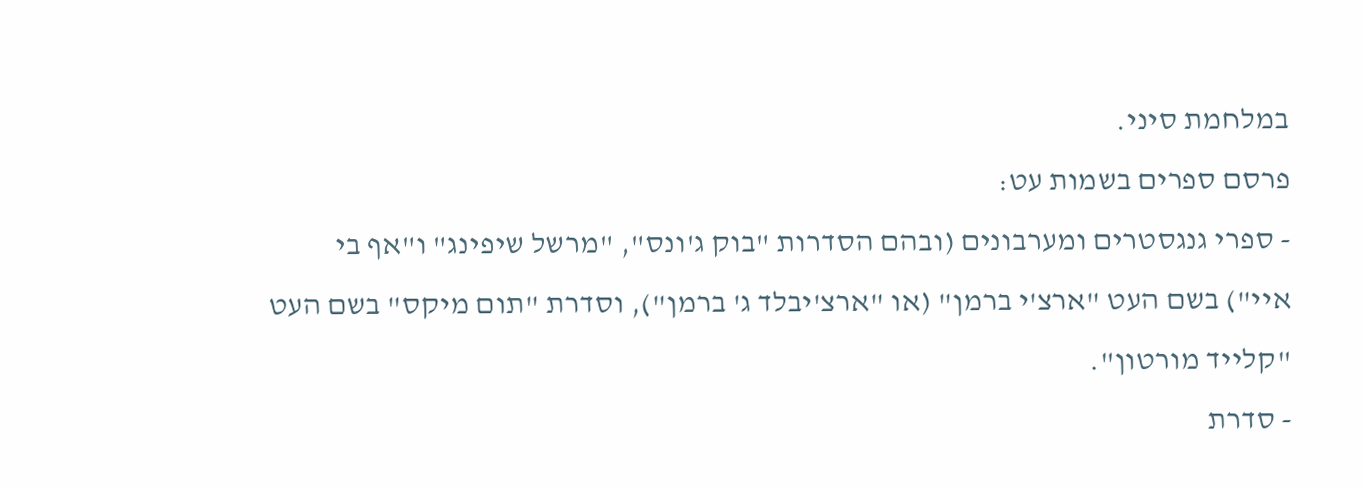במלחמת סיני.
פרסם ספרים בשמות עט:
- ספרי גנגסטרים ומערבונים (ובהם הסדרות "בוק ג'ונס", "מרשל שיפינג" ו"אף בי איי") בשם העט "ארצ'י ברמן" (או "ארצ'יבלד ג' ברמן"), וסדרת "תום מיקס" בשם העט "קלייד מורטון".
- סדרת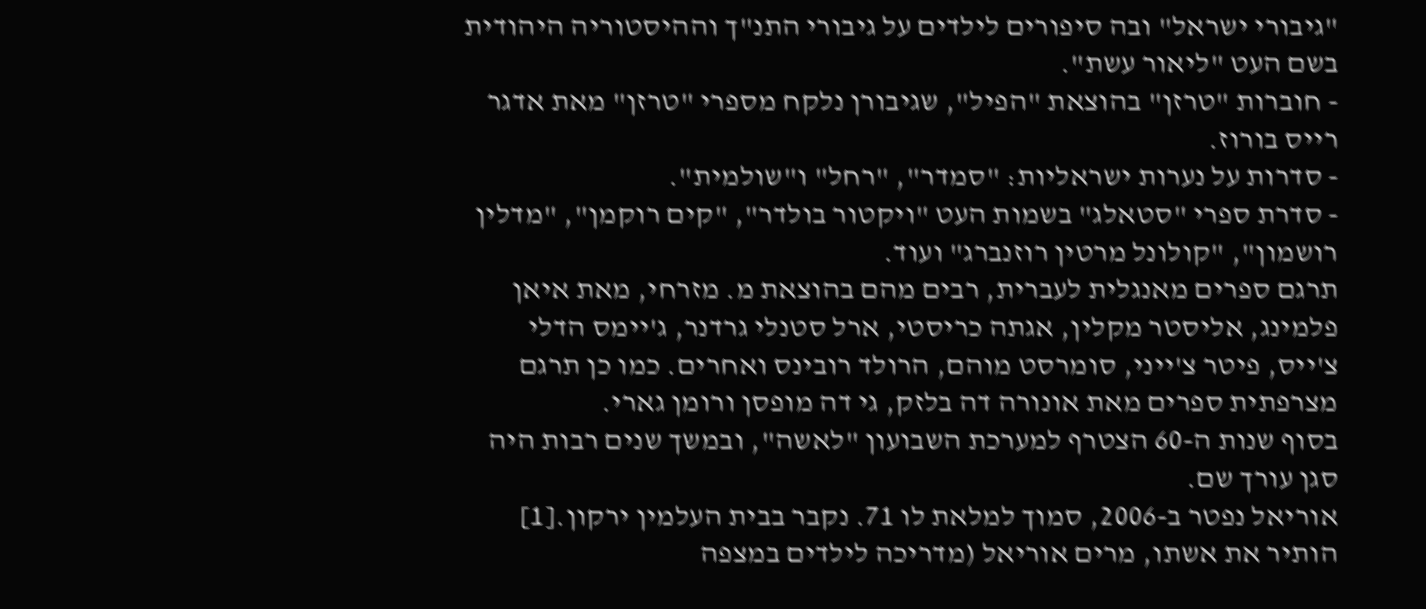"גיבורי ישראל" ובה סיפורים לילדים על גיבורי התנ"ך וההיסטוריה היהודית בשם העט "ליאור עשת".
- חוברות "טרזן" בהוצאת "הפיל", שגיבורן נלקח מספרי "טרזן" מאת אדגר רייס בורוז.
- סדרות על נערות ישראליות: "סמדר", "רחל" ו"שולמית".
- סדרת ספרי "סטאלג" בשמות העט "ויקטור בולדר", "קים רוקמן", "מדלין רושמון", "קולונל מרטין רוזנברג" ועוד.
תרגם ספרים מאנגלית לעברית, רבים מהם בהוצאת מ. מזרחי, מאת איאן פלמינג, אליסטר מקלין, אגתה כריסטי, ארל סטנלי גרדנר, ג'יימס הדלי צ'ייס, פיטר צ'ייני, סומרסט מוהם, הרולד רובינס ואחרים. כמו כן תרגם מצרפתית ספרים מאת אונורה דה בלזק, גי דה מופסן ורומן גארי.
בסוף שנות ה-60 הצטרף למערכת השבועון "לאשה", ובמשך שנים רבות היה סגן עורך שם.
אוריאל נפטר ב-2006, סמוך למלאת לו 71. נקבר בבית העלמין ירקון.[1]
הותיר את אשתו, מרים אוריאל (מדריכה לילדים במצפה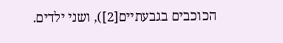הכוכבים בגבעתיים[2]), ושני ילדים.